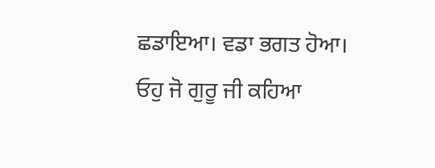ਛਡਾਇਆ। ਵਡਾ ਭਗਤ ਹੋਆ।
ਓਹੁ ਜੋ ਗੁਰੂ ਜੀ ਕਹਿਆ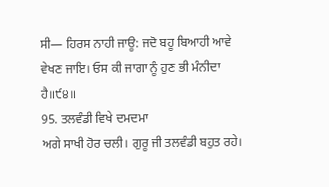ਸੀ— ਹਿਰਸ ਨਾਹੀ ਜਾਊ: ਜਦੋ ਬਹੂ ਬਿਆਹੀ ਆਵੇ ਵੇਖਣ ਜਾਇ। ਓਸ ਕੀ ਜਾਗਾ ਨੂੰ ਹੁਣ ਭੀ ਮੰਨੀਦਾ ਹੈ॥੯੪॥
95. ਤਲਵੰਡੀ ਵਿਖੇ ਦਮਦਮਾ
ਅਗੇ ਸਾਖੀ ਹੋਰ ਚਲੀ। ਗੁਰੂ ਜੀ ਤਲਵੰਡੀ ਬਹੁਤ ਰਹੇ।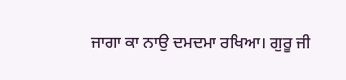ਜਾਗਾ ਕਾ ਨਾਉ ਦਮਦਮਾ ਰਖਿਆ। ਗੁਰੂ ਜੀ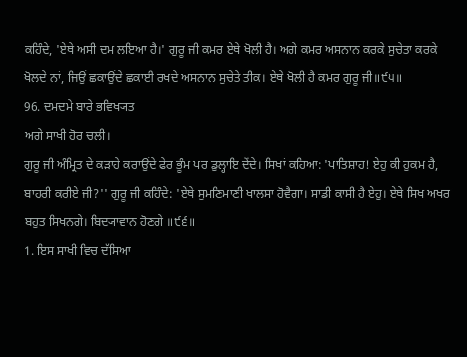ਕਹਿੰਦੇ, 'ਏਥੇ ਅਸੀ ਦਮ ਲਇਆ ਹੈ।' ਗੁਰੂ ਜੀ ਕਮਰ ਏਥੇ ਖੋਲੀ ਹੈ। ਅਗੇ ਕਮਰ ਅਸਨਾਨ ਕਰਕੇ ਸੁਚੇਤਾ ਕਰਕੇ ਖੋਲਦੇ ਨਾਂ, ਜਿਉਂ ਛਕਾਉਂਦੇ ਛਕਾਈ ਰਖਦੇ ਅਸਨਾਨ ਸੁਚੇਤੇ ਤੀਕ। ਏਥੇ ਖੋਲੀ ਹੈ ਕਮਰ ਗੁਰੂ ਜੀ॥੯੫॥
96. ਦਮਦਮੇ ਬਾਰੇ ਭਵਿਖ੍ਯਤ
ਅਗੇ ਸਾਖੀ ਹੋਰ ਚਲੀ।
ਗੁਰੂ ਜੀ ਅੰਮ੍ਰਿਤ ਦੇ ਕੜਾਹੇ ਕਰਾਉਂਦੇ ਫੇਰ ਭੂੰਮ ਪਰ ਡੁਲ੍ਹਾਇ ਦੇਂਦੇ। ਸਿਖਾਂ ਕਹਿਆ: 'ਪਾਤਿਸ਼ਾਹ! ਏਹੁ ਕੀ ਹੁਕਮ ਹੈ, ਬਾਹਰੀ ਕਰੀਏ ਜੀ?'' ਗੁਰੂ ਜੀ ਕਹਿੰਦੇ: 'ਏਥੇ ਸੁਮਣਿਮਾਣੀ ਖਾਲਸਾ ਹੋਵੈਗਾ। ਸਾਡੀ ਕਾਸੀ ਹੈ ਏਹੁ। ਏਥੇ ਸਿਖ ਅਖਰ ਬਹੁਤ ਸਿਖਨਗੇ। ਬਿਦ੍ਯਾਵਾਨ ਹੋਣਗੇ ॥੯੬॥
1. ਇਸ ਸਾਖੀ ਵਿਚ ਦੱਸਿਆ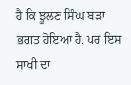ਹੈ ਕਿ ਝੂਲਣ ਸਿੰਘ ਬੜਾ ਭਗਤ ਹੋਇਆ ਹੈ. ਪਰ ਇਸ ਸਾਖੀ ਦਾ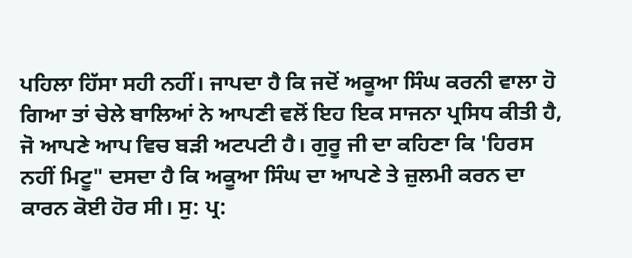ਪਹਿਲਾ ਹਿੱਸਾ ਸਹੀ ਨਹੀਂ। ਜਾਪਦਾ ਹੈ ਕਿ ਜਦੋਂ ਅਕੂਆ ਸਿੰਘ ਕਰਨੀ ਵਾਲਾ ਹੋ ਗਿਆ ਤਾਂ ਚੇਲੇ ਬਾਲਿਆਂ ਨੇ ਆਪਣੀ ਵਲੋਂ ਇਹ ਇਕ ਸਾਜਨਾ ਪ੍ਰਸਿਧ ਕੀਤੀ ਹੈ, ਜੋ ਆਪਣੇ ਆਪ ਵਿਚ ਬੜੀ ਅਟਪਟੀ ਹੈ। ਗੁਰੂ ਜੀ ਦਾ ਕਹਿਣਾ ਕਿ 'ਹਿਰਸ ਨਹੀਂ ਮਿਟੂ" ਦਸਦਾ ਹੈ ਕਿ ਅਕੂਆ ਸਿੰਘ ਦਾ ਆਪਣੇ ਤੇ ਜ਼ੁਲਮੀ ਕਰਨ ਦਾ ਕਾਰਨ ਕੋਈ ਹੋਰ ਸੀ। ਸੁ: ਪ੍ਰ: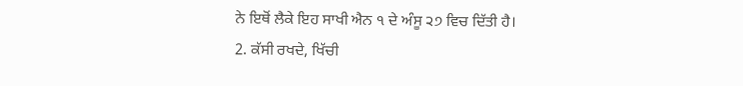ਨੇ ਇਥੋਂ ਲੈਕੇ ਇਹ ਸਾਖੀ ਐਨ ੧ ਦੇ ਅੰਸੂ ੨੭ ਵਿਚ ਦਿੱਤੀ ਹੈ।
2. ਕੱਸੀ ਰਖਦੇ, ਖਿੱਚੀ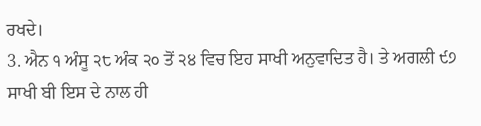ਰਖਦੇ।
3. ਐਨ ੧ ਅੰਸੂ ੨੮ ਅੰਕ ੨੦ ਤੋਂ ੨੪ ਵਿਚ ਇਹ ਸਾਖੀ ਅਨੁਵਾਦਿਤ ਹੈ। ਤੇ ਅਗਲੀ ੯੭ ਸਾਖੀ ਬੀ ਇਸ ਦੇ ਨਾਲ ਹੀ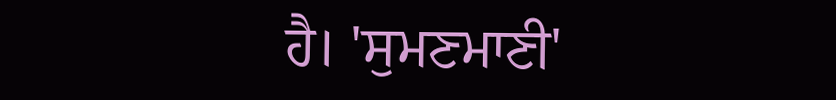ਹੈ। 'ਸੁਮਣਮਾਣੀ'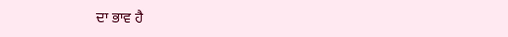ਦਾ ਭਾਵ ਹੈ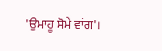'ਉਮਾਹੂ ਸੋਮੇ ਵਾਂਗ'।